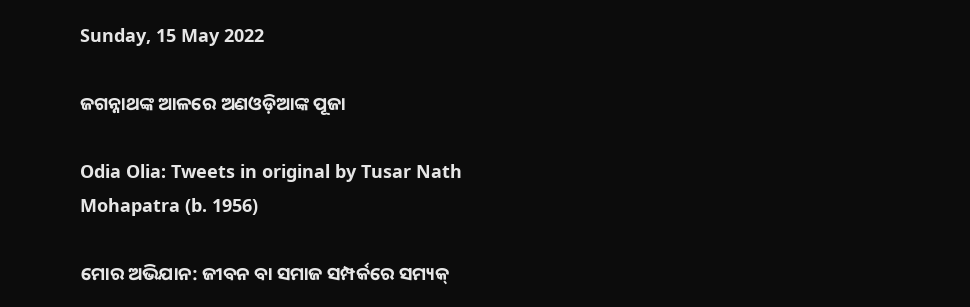Sunday, 15 May 2022

ଜଗନ୍ନାଥଙ୍କ ଆଳରେ ଅଣଓଡ଼ିଆଙ୍କ ପୂଜା

Odia Olia: Tweets in original by Tusar Nath Mohapatra (b. 1956)

ମୋର ଅଭିଯାନ: ଜୀବନ ବା ସମାଜ ସମ୍ପର୍କରେ ସମ୍ୟକ୍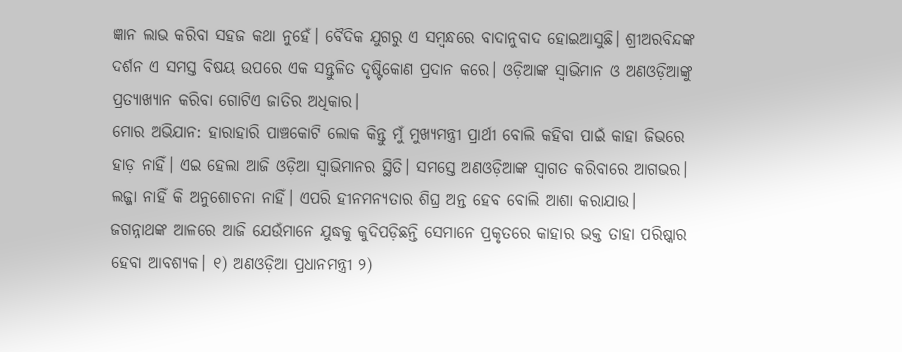ଜ୍ଞାନ ଲାଭ କରିବା ସହଜ କଥା ନୁହେଁ। ବୈଦିକ ଯୁଗରୁ ଏ ସମ୍ବନ୍ଧରେ ବାଦାନୁବାଦ ହୋଇଆସୁଛି। ଶ୍ରୀଅରବିନ୍ଦଙ୍କ ଦର୍ଶନ ଏ ସମସ୍ତ ବିଷୟ ଉପରେ ଏକ ସନ୍ତୁଳିତ ଦୃଷ୍ଟିକୋଣ ପ୍ରଦାନ କରେ। ଓଡ଼ିଆଙ୍କ ସ୍ବାଭିମାନ ଓ ଅଣଓଡ଼ିଆଙ୍କୁ ପ୍ରତ୍ଯାଖ୍ଯାନ କରିବା ଗୋଟିଏ ଜାତିର ଅଧିକାର।
ମୋର ଅଭିଯାନ: ହାରାହାରି ପାଞ୍ଚକୋଟି ଲୋକ କିନ୍ତୁ ମୁଁ ମୁଖ୍ଯମନ୍ତ୍ରୀ ପ୍ରାର୍ଥୀ ବୋଲି କହିବା ପାଇଁ କାହା ଜିଭରେ ହାଡ଼ ନାହିଁ। ଏଇ ହେଲା ଆଜି ଓଡ଼ିଆ ସ୍ବାଭିମାନର ସ୍ଥିତି। ସମସ୍ତେ ଅଣଓଡ଼ିଆଙ୍କ ସ୍ବାଗତ କରିବାରେ ଆଗଭର। ଲଜ୍ଜା ନାହିଁ କି ଅନୁଶୋଚନା ନାହିଁ। ଏପରି ହୀନମନ୍ୟତାର ଶିଘ୍ର ଅନ୍ତ ହେବ ବୋଲି ଆଶା କରାଯାଉ।
ଜଗନ୍ନାଥଙ୍କ ଆଳରେ ଆଜି ଯେଉଁମାନେ ଯୁଦ୍ଧକୁ କୁଦିପଡ଼ିଛନ୍ତି ସେମାନେ ପ୍ରକୃତରେ କାହାର ଭକ୍ତ ତାହା ପରିଷ୍କାର ହେବା ଆବଶ୍ଯକ। ୧) ଅଣଓଡ଼ିଆ ପ୍ରଧାନମନ୍ତ୍ରୀ ୨)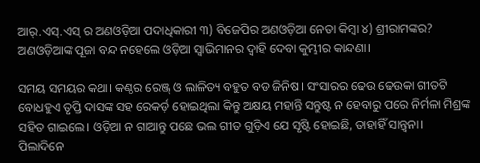ଆର୍.ଏସ୍.ଏସ୍ ର ଅଣଓଡ଼ିଆ ପଦାଧିକାରୀ ୩) ବିଜେପିର ଅଣଓଡ଼ିଆ ନେତା କିମ୍ବା ୪) ଶ୍ରୀରାମଙ୍କର? ଅଣଓଡ଼ିଆଙ୍କ ପୂଜା ବନ୍ଦ ନହେଲେ ଓଡ଼ିଆ ସ୍ବାଭିମାନର ଦ୍ବାହି ଦେବା କୁମ୍ଭୀର କାନ୍ଦଣା।

ସମୟ ସମୟର କଥା। କଣ୍ଠର ରେଞ୍ଜ୍ ଓ ଲାଳିତ୍ୟ ବହୁତ ବଡ ଜିନିଷ। ସଂସାରର ଢେଉ ଢେଉକା ଗୀତଟି ବୋଧହୁଏ ତୃପ୍ତି ଦାସଙ୍କ ସହ ରେକର୍ଡ଼ ହୋଇଥିଲା କିନ୍ତୁ ଅକ୍ଷୟ ମହାନ୍ତି ସନ୍ତୁଷ୍ଟ ନ ହେବାରୁ ପରେ ନିର୍ମଳା ମିଶ୍ରଙ୍କ ସହିତ ଗାଇଲେ। ଓଡ଼ିଆ ନ ଗାଆନ୍ତୁ ପଛେ ଭଲ ଗୀତ ଗୁଡ଼ିଏ ଯେ ସୃଷ୍ଟି ହୋଇଛି, ତାହାହିଁ ସାନ୍ତ୍ବନା।
ପିଲାଦିନେ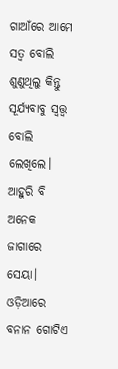ଗାଆଁରେ ଆମେ ସତ୍ବ ବୋଲି ଶୁଣୁଥିଲୁ କିନ୍ତୁ ସୂର୍ଯ୍ୟବାବୁ ସ୍ବତ୍ତ୍ବ ବୋଲି ଲେଖିଲେ। ଆହୁରି ବି ଅନେକ ଜାଗାରେ ସେୟା। ଓଡ଼ିଆରେ ବନାନ ଗୋଟିଏ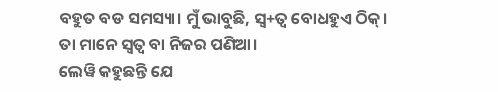ବହୁତ ବଡ ସମସ୍ୟା। ମୁଁ ଭାବୁଛି, ସ୍ବ+ତ୍ବ ବୋଧହୁଏ ଠିକ୍। ତା ମାନେ ସ୍ବତ୍ବ ବା ନିଜର ପଣିଆ।
ଲେୱି କହୁଛନ୍ତି ଯେ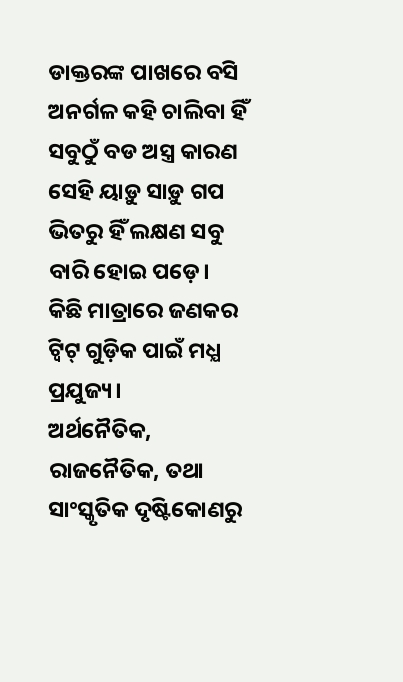ଡାକ୍ତରଙ୍କ ପାଖରେ ବସି ଅନର୍ଗଳ କହି ଚାଲିବା ହିଁ ସବୁଠୁଁ ବଡ ଅସ୍ତ୍ର କାରଣ ସେହି ୟାଡ଼ୁ ସାଡ଼ୁ ଗପ ଭିତରୁ ହିଁ ଲକ୍ଷଣ ସବୁ ବାରି ହୋଇ ପଡ଼େ। କିଛି ମାତ୍ରାରେ ଜଣକର ଟ୍ବିଟ୍ ଗୁଡ଼ିକ ପାଇଁ ମଧ୍ଯ ପ୍ରଯୁଜ୍ୟ।
ଅର୍ଥନୈତିକ, ରାଜନୈତିକ, ତଥା ସାଂସ୍କୃତିକ ଦୃଷ୍ଟିକୋଣରୁ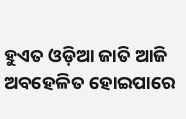ହୁଏତ ଓଡ଼ିଆ ଜାତି ଆଜି ଅବହେଳିତ ହୋଇପାରେ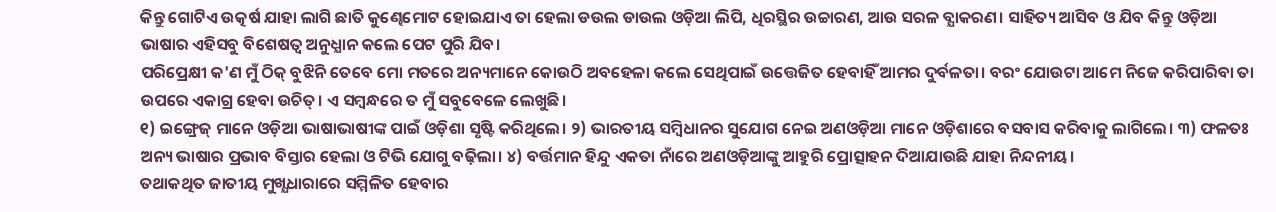କିନ୍ତୁ ଗୋଟିଏ ଉତ୍କର୍ଷ ଯାହା ଲାଗି ଛାତି କୁଣ୍ଢେମୋଟ ହୋଇଯାଏ ତା ହେଲା ଡଉଲ ଡାଉଲ ଓଡ଼ିଆ ଲିପି, ଧିରସ୍ଥିର ଉଚ୍ଚାରଣ, ଆଉ ସରଳ ବ୍ଯାକରଣ। ସାହିତ୍ୟ ଆସିବ ଓ ଯିବ କିନ୍ତୁ ଓଡ଼ିଆ ଭାଷାର ଏହିସବୁ ବିଶେଷତ୍ୱ ଅନୁଧ୍ଯାନ କଲେ ପେଟ ପୁରି ଯିବ।
ପରିପ୍ରେକ୍ଷୀ କ'ଣ ମୁଁ ଠିକ୍ ବୁଝିନି ତେବେ ମୋ ମତରେ ଅନ୍ୟମାନେ କୋଉଠି ଅବହେଳା କଲେ ସେଥିପାଇଁ ଉତ୍ତେଜିତ ହେବାହିଁ ଆମର ଦୁର୍ବଳତା। ବରଂ ଯୋଉଟା ଆମେ ନିଜେ କରିପାରିବା ତା ଉପରେ ଏକାଗ୍ର ହେବା ଉଚିତ୍। ଏ ସମ୍ବନ୍ଧରେ ତ ମୁଁ ସବୁବେଳେ ଲେଖୁଛି।
୧) ଇଙ୍ଗ୍ରେଜ୍ ମାନେ ଓଡ଼ିଆ ଭାଷାଭାଷୀଙ୍କ ପାଇଁ ଓଡ଼ିଶା ସୃଷ୍ଟି କରିଥିଲେ। ୨) ଭାରତୀୟ ସମ୍ବିଧାନର ସୁଯୋଗ ନେଇ ଅଣଓଡ଼ିଆ ମାନେ ଓଡ଼ିଶାରେ ବସବାସ କରିବାକୁ ଲାଗିଲେ। ୩) ଫଳତଃ ଅନ୍ୟ ଭାଷାର ପ୍ରଭାବ ବିସ୍ତାର ହେଲା ଓ ଟିଭି ଯୋଗୁ ବଢ଼ିଲା। ୪) ବର୍ତ୍ତମାନ ହିନ୍ଦୁ ଏକତା ନାଁରେ ଅଣଓଡ଼ିଆଙ୍କୁ ଆହୁରି ପ୍ରୋତ୍ସାହନ ଦିଆଯାଉଛି ଯାହା ନିନ୍ଦନୀୟ।
ତଥାକଥିତ ଜାତୀୟ ମୁଖ୍ଯଧାରାରେ ସମ୍ମିଳିତ ହେବାର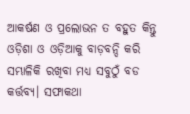ଆକର୍ଷଣ ଓ ପ୍ରଲୋଭନ ତ ବହୁତ କିନ୍ତୁ ଓଡ଼ିଶା ଓ ଓଡ଼ିଆକୁ ବାଡ଼ବନ୍ଦି କରି ସମ୍ଭାଳିକି ରଖିବା ମଧ୍ଯ ସବୁଠୁଁ ବଡ କର୍ତ୍ତବ୍ଯ। ସଫାକଥା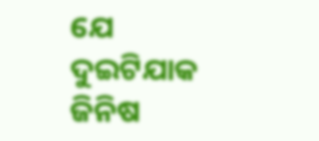ଯେ ଦୁଇଟିଯାକ ଜିନିଷ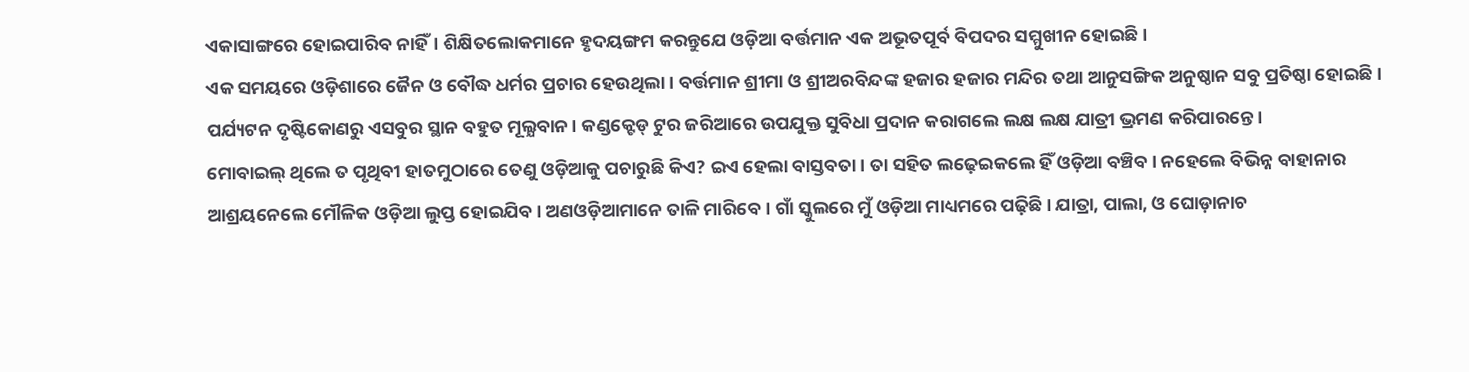ଏକାସାଙ୍ଗରେ ହୋଇପାରିବ ନାହିଁ। ଶିକ୍ଷିତଲୋକମାନେ ହୃଦୟଙ୍ଗମ କରନ୍ତୁଯେ ଓଡ଼ିଆ ବର୍ତ୍ତମାନ ଏକ ଅଭୂତପୂର୍ବ ବିପଦର ସମ୍ମୁଖୀନ ହୋଇଛି।
ଏକ ସମୟରେ ଓଡ଼ିଶାରେ ଜୈନ ଓ ବୌଦ୍ଧ ଧର୍ମର ପ୍ରଚାର ହେଉଥିଲା। ବର୍ତ୍ତମାନ ଶ୍ରୀମା ଓ ଶ୍ରୀଅରବିନ୍ଦଙ୍କ ହଜାର ହଜାର ମନ୍ଦିର ତଥା ଆନୁସଙ୍ଗିକ ଅନୁଷ୍ଠାନ ସବୁ ପ୍ରତିଷ୍ଠା ହୋଇଛି। ପର୍ଯ୍ୟଟନ ଦୃଷ୍ଟିକୋଣରୁ ଏସବୁର ସ୍ଥାନ ବହୁତ ମୂଲ୍ଯବାନ। କଣ୍ଡକ୍ଟେଡ୍ ଟୁର ଜରିଆରେ ଉପଯୁକ୍ତ ସୁବିଧା ପ୍ରଦାନ କରାଗଲେ ଲକ୍ଷ ଲକ୍ଷ ଯାତ୍ରୀ ଭ୍ରମଣ କରିପାରନ୍ତେ।
ମୋବାଇଲ୍ ଥିଲେ ତ ପୃଥିବୀ ହାତମୁଠାରେ ତେଣୁ ଓଡ଼ିଆକୁ ପଚାରୁଛି କିଏ? ଇଏ ହେଲା ବାସ୍ତବତା। ତା ସହିତ ଲଢ଼େଇକଲେ ହିଁ ଓଡ଼ିଆ ବଞ୍ଚିବ। ନହେଲେ ବିଭିନ୍ନ ବାହାନାର ଆଶ୍ରୟନେଲେ ମୌଳିକ ଓଡ଼ିଆ ଲୁପ୍ତ ହୋଇଯିବ। ଅଣଓଡ଼ିଆମାନେ ତାଳି ମାରିବେ। ଗାଁ ସ୍କୁଲରେ ମୁଁ ଓଡ଼ିଆ ମାଧ୍ୟମରେ ପଢ଼ିଛି। ଯାତ୍ରା, ପାଲା, ଓ ଘୋଡ଼ାନାଚ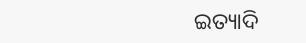ଇତ୍ୟାଦି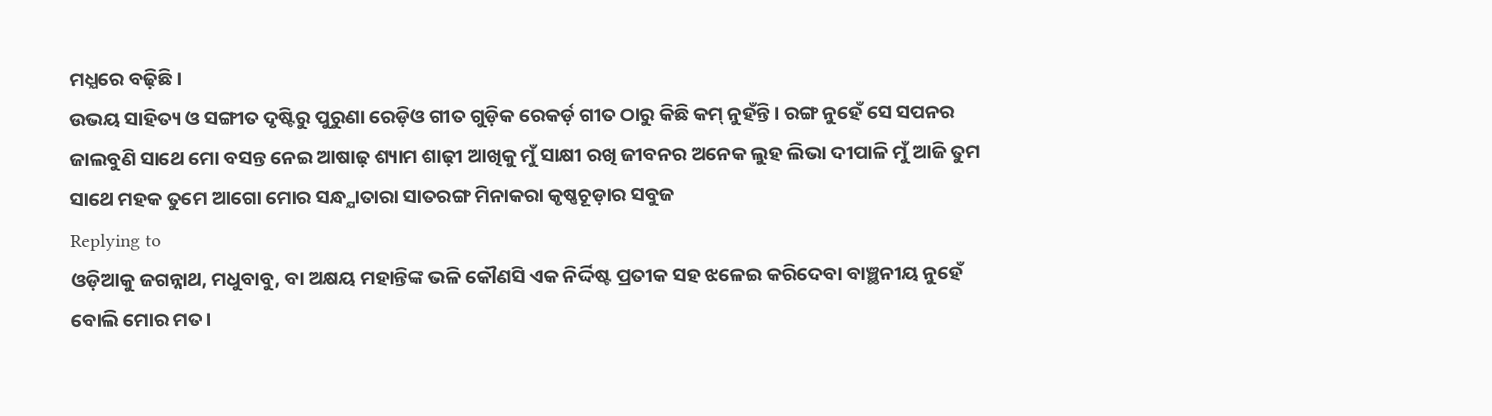ମଧ୍ଯରେ ବଢ଼ିଛି।
ଉଭୟ ସାହିତ୍ୟ ଓ ସଙ୍ଗୀତ ଦୃଷ୍ଟିରୁ ପୁରୁଣା ରେଡ଼ିଓ ଗୀତ ଗୁଡ଼ିକ ରେକର୍ଡ଼ ଗୀତ ଠାରୁ କିଛି କମ୍ ନୁହଁନ୍ତି। ରଙ୍ଗ ନୁହେଁ ସେ ସପନର ଜାଲବୁଣି ସାଥେ ମୋ ବସନ୍ତ ନେଇ ଆଷାଢ଼ ଶ୍ୟାମ ଶାଢ଼ୀ ଆଖିକୁ ମୁଁ ସାକ୍ଷୀ ରଖି ଜୀବନର ଅନେକ ଲୁହ ଲିଭା ଦୀପାଳି ମୁଁ ଆଜି ତୁମ ସାଥେ ମହକ ତୁମେ ଆଗୋ ମୋର ସନ୍ଧ୍ଯାତାରା ସାତରଙ୍ଗ ମିନାକରା କୃଷ୍ଣଚୂଡ଼ାର ସବୁଜ
Replying to
ଓଡ଼ିଆକୁ ଜଗନ୍ନାଥ, ମଧୁବାବୁ, ବା ଅକ୍ଷୟ ମହାନ୍ତିଙ୍କ ଭଳି କୌଣସି ଏକ ନିର୍ଦ୍ଦିଷ୍ଟ ପ୍ରତୀକ ସହ ଝଳେଇ କରିଦେବା ବାଞ୍ଛନୀୟ ନୁହେଁ ବୋଲି ମୋର ମତ।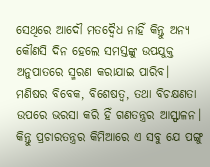ସେଥିରେ ଆଦୌ ମତଦ୍ଵୈଧ ନାହିଁ କିନ୍ତୁ ଅନ୍ୟ କୌଣସି ଦିନ ହେଲେ ସମସ୍ତଙ୍କୁ ଉପଯୁକ୍ତ ଅନୁପାତରେ ସ୍ମରଣ କରାଯାଇ ପାରିବ।
ମଣିଷର ବିବେକ, ବିଶେଷତ୍ୱ, ତଥା ବିଚକ୍ଷଣତା ଉପରେ ଭରସା କରି ହିଁ ଗଣତନ୍ତ୍ରର ଆସ୍ଫାଳନ। କିନ୍ତୁ ପ୍ରଚାରତନ୍ତ୍ରର କିମିଆରେ ଏ ସବୁ ଯେ ପଙ୍ଗୁ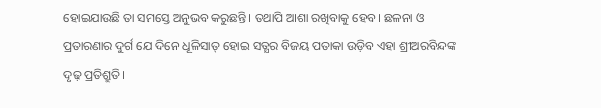ହୋଇଯାଉଛି ତା ସମସ୍ତେ ଅନୁଭବ କରୁଛନ୍ତି। ତଥାପି ଆଶା ରଖିବାକୁ ହେବ। ଛଳନା ଓ ପ୍ରତାରଣାର ଦୁର୍ଗ ଯେ ଦିନେ ଧୂଳିସାତ୍ ହୋଇ ସତ୍ଯର ବିଜୟ ପତାକା ଉଡ଼ିବ ଏହା ଶ୍ରୀଅରବିନ୍ଦଙ୍କ ଦୃଢ଼ ପ୍ରତିଶ୍ରୁତି।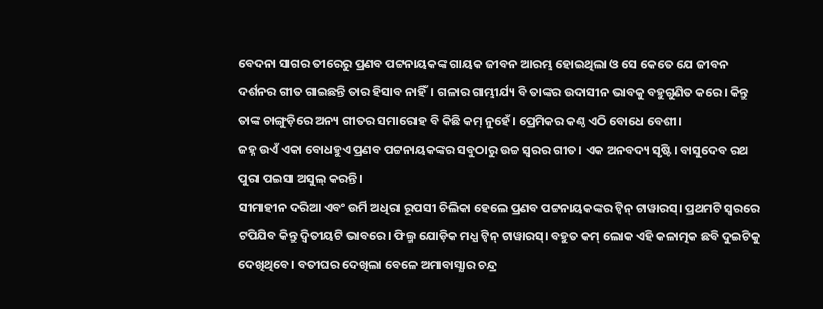ବେଦନା ସାଗର ତୀରେରୁ ପ୍ରଣବ ପଟ୍ଟନାୟକଙ୍କ ଗାୟକ ଜୀବନ ଆରମ୍ଭ ହୋଇଥିଲା ଓ ସେ କେତେ ଯେ ଜୀବନ ଦର୍ଶନର ଗୀତ ଗାଇଛନ୍ତି ତାର ହିସାବ ନାହିଁ। ଗଳାର ଗାମ୍ଭୀର୍ଯ୍ୟ ବି ତାଙ୍କର ଉଦାସୀନ ଭାବକୁ ବହୁଗୁଣିତ କରେ। କିନ୍ତୁ ତାଙ୍କ ଚାଙ୍ଗୁଡ଼ିରେ ଅନ୍ୟ ଗୀତର ସମାରୋହ ବି କିଛି କମ୍ ନୁହେଁ। ପ୍ରେମିକର କଣ୍ଠ ଏଠି ବୋଧେ ବେଶୀ।
ଜହ୍ନ ଉଏଁ ଏକା ବୋଧହୁଏ ପ୍ରଣବ ପଟ୍ଟନାୟକଙ୍କର ସବୁଠାରୁ ଉଚ୍ଚ ସ୍ବରର ଗୀତ। ଏକ ଅନବଦ୍ୟ ସୃଷ୍ଟି। ବାସୁଦେବ ରଥ ପୁରା ପଇସା ଅସୁଲ୍ କରନ୍ତି।
ସୀମାହୀନ ଦରିଆ ଏବଂ ଉର୍ମି ଅଧିରା ରୂପସୀ ଚିଲିକା ହେଲେ ପ୍ରଣବ ପଟ୍ଟନାୟକଙ୍କର ଟ୍ବିନ୍ ଟାୱାରସ୍। ପ୍ରଥମଟି ସ୍ବରରେ ଟପିଯିବ କିନ୍ତୁ ଦ୍ବିତୀୟଟି ଭାବରେ। ଫିଲ୍ମ ଯୋଡ଼ିକ ମଧ୍ଯ ଟ୍ବିନ୍ ଟାୱାରସ୍। ବହୁତ କମ୍ ଲୋକ ଏହି କଳାତ୍ମକ ଛବି ଦୁଇଟିକୁ ଦେଖିଥିବେ। ବତୀଘର ଦେଖିଲା ବେଳେ ଅମାବାସ୍ଯାର ଚନ୍ଦ୍ର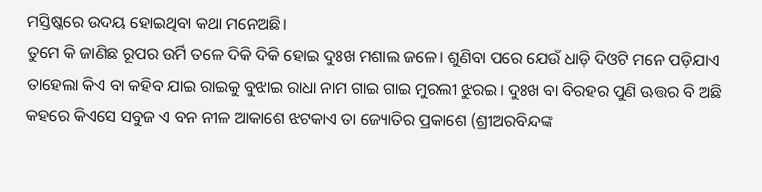ମସ୍ତିଷ୍କରେ ଉଦୟ ହୋଇଥିବା କଥା ମନେଅଛି।
ତୁମେ କି ଜାଣିଛ ରୂପର ଉର୍ମି ତଳେ ଦିକି ଦିକି ହୋଇ ଦୁଃଖ ମଶାଲ ଜଳେ। ଶୁଣିବା ପରେ ଯେଉଁ ଧାଡ଼ି ଦିଓଟି ମନେ ପଡ଼ିଯାଏ ତାହେଲା କିଏ ବା କହିବ ଯାଇ ରାଇକୁ ବୁଝାଇ ରାଧା ନାମ ଗାଇ ଗାଇ ମୁରଲୀ ଝୁରଇ। ଦୁଃଖ ବା ବିରହର ପୁଣି ଊତ୍ତର ବି ଅଛି କହରେ କିଏସେ ସବୁଜ ଏ ବନ ନୀଳ ଆକାଶେ ଝଟକାଏ ତା ଜ୍ୟୋତିର ପ୍ରକାଶେ (ଶ୍ରୀଅରବିନ୍ଦଙ୍କ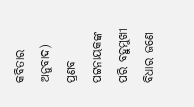କବିତାର ଅନୁବାଦ)
ପ୍ରଣବ ପଟ୍ଟନାୟକଙ୍କ ପରି ବହୁମୁଖୀ ବିଧାର ଜଣେ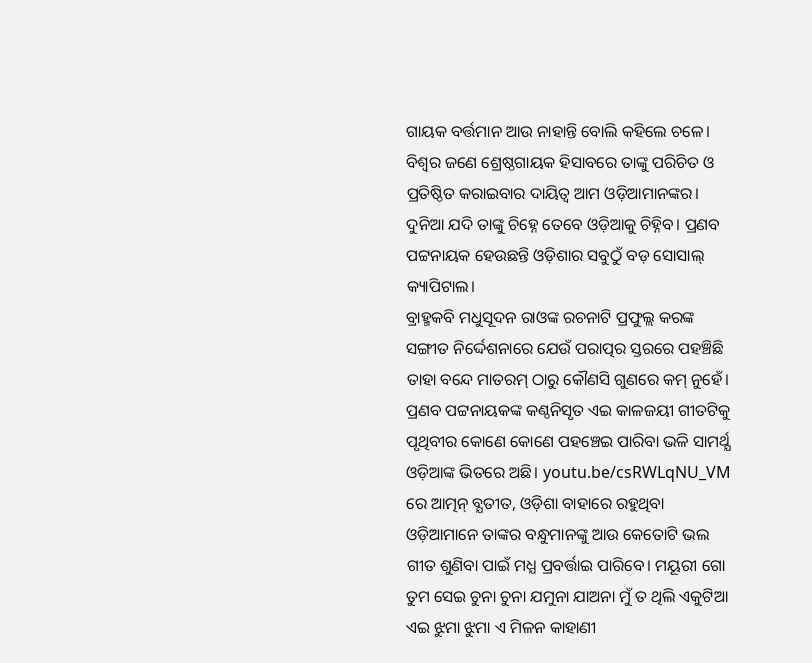ଗାୟକ ବର୍ତ୍ତମାନ ଆଉ ନାହାନ୍ତି ବୋଲି କହିଲେ ଚଳେ। ବିଶ୍ବର ଜଣେ ଶ୍ରେଷ୍ଠଗାୟକ ହିସାବରେ ତାଙ୍କୁ ପରିଚିତ ଓ ପ୍ରତିଷ୍ଠିତ କରାଇବାର ଦାୟିତ୍ୱ ଆମ ଓଡ଼ିଆମାନଙ୍କର। ଦୁନିଆ ଯଦି ତାଙ୍କୁ ଚିହ୍ନେ ତେବେ ଓଡ଼ିଆକୁ ଚିହ୍ନିବ। ପ୍ରଣବ ପଟ୍ଟନାୟକ ହେଉଛନ୍ତି ଓଡ଼ିଶାର ସବୁଠୁଁ ବଡ଼ ସୋସାଲ୍ କ୍ୟାପିଟାଲ।
ବ୍ରାହ୍ମକବି ମଧୁସୂଦନ ରାଓଙ୍କ ରଚନାଟି ପ୍ରଫୁଲ୍ଲ କରଙ୍କ ସଙ୍ଗୀତ ନିର୍ଦ୍ଦେଶନାରେ ଯେଉଁ ପରାତ୍ପର ସ୍ତରରେ ପହଞ୍ଚିଛି ତାହା ବନ୍ଦେ ମାତରମ୍ ଠାରୁ କୌଣସି ଗୁଣରେ କମ୍ ନୁହେଁ। ପ୍ରଣବ ପଟ୍ଟନାୟକଙ୍କ କଣ୍ଠନିସୃତ ଏଇ କାଳଜୟୀ ଗୀତଟିକୁ ପୃଥିବୀର କୋଣେ କୋଣେ ପହଞ୍ଚେଇ ପାରିବା ଭଳି ସାମର୍ଥ୍ଯ ଓଡ଼ିଆଙ୍କ ଭିତରେ ଅଛି। youtu.be/csRWLqNU_VM
ରେ ଆତ୍ମନ୍ ବ୍ଯତୀତ, ଓଡ଼ିଶା ବାହାରେ ରହୁଥିବା ଓଡ଼ିଆମାନେ ତାଙ୍କର ବନ୍ଧୁମାନଙ୍କୁ ଆଉ କେତୋଟି ଭଲ ଗୀତ ଶୁଣିବା ପାଇଁ ମଧ୍ଯ ପ୍ରବର୍ତ୍ତାଇ ପାରିବେ। ମୟୂରୀ ଗୋ ତୁମ ସେଇ ଚୁନା ଚୁନା ଯମୁନା ଯାଅନା ମୁଁ ତ ଥିଲି ଏକୁଟିଆ ଏଇ ଝୁମା ଝୁମା ଏ ମିଳନ କାହାଣୀ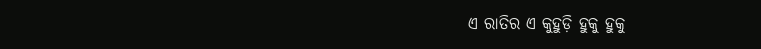ଏ ରାତିର ଏ କୁହୁଡ଼ି ହୁକୁ ହୁକୁ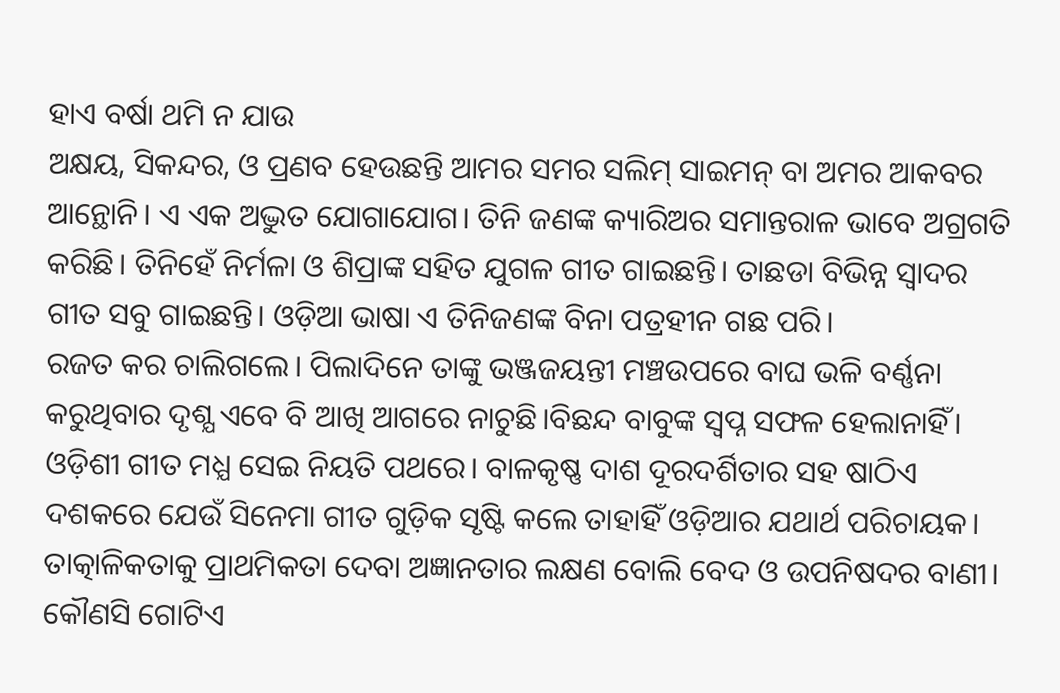ହାଏ ବର୍ଷା ଥମି ନ ଯାଉ
ଅକ୍ଷୟ, ସିକନ୍ଦର, ଓ ପ୍ରଣବ ହେଉଛନ୍ତି ଆମର ସମର ସଲିମ୍ ସାଇମନ୍ ବା ଅମର ଆକବର ଆନ୍ଥୋନି। ଏ ଏକ ଅଦ୍ଭୁତ ଯୋଗାଯୋଗ। ତିନି ଜଣଙ୍କ କ୍ୟାରିଅର ସମାନ୍ତରାଳ ଭାବେ ଅଗ୍ରଗତି କରିଛି। ତିନିହେଁ ନିର୍ମଳା ଓ ଶିପ୍ରାଙ୍କ ସହିତ ଯୁଗଳ ଗୀତ ଗାଇଛନ୍ତି। ତାଛଡା ବିଭିନ୍ନ ସ୍ବାଦର ଗୀତ ସବୁ ଗାଇଛନ୍ତି। ଓଡ଼ିଆ ଭାଷା ଏ ତିନିଜଣଙ୍କ ବିନା ପତ୍ରହୀନ ଗଛ ପରି।
ରଜତ କର ଚାଲିଗଲେ। ପିଲାଦିନେ ତାଙ୍କୁ ଭଞ୍ଜଜୟନ୍ତୀ ମଞ୍ଚଉପରେ ବାଘ ଭଳି ବର୍ଣ୍ଣନା କରୁଥିବାର ଦୃଶ୍ଯ ଏବେ ବି ଆଖି ଆଗରେ ନାଚୁଛି।ବିଛନ୍ଦ ବାବୁଙ୍କ ସ୍ବପ୍ନ ସଫଳ ହେଲାନାହିଁ। ଓଡ଼ିଶୀ ଗୀତ ମଧ୍ଯ ସେଇ ନିୟତି ପଥରେ। ବାଳକୃଷ୍ଣ ଦାଶ ଦୂରଦର୍ଶିତାର ସହ ଷାଠିଏ ଦଶକରେ ଯେଉଁ ସିନେମା ଗୀତ ଗୁଡ଼ିକ ସୃଷ୍ଟି କଲେ ତାହାହିଁ ଓଡ଼ିଆର ଯଥାର୍ଥ ପରିଚାୟକ।
ତାତ୍କାଳିକତାକୁ ପ୍ରାଥମିକତା ଦେବା ଅଜ୍ଞାନତାର ଲକ୍ଷଣ ବୋଲି ବେଦ ଓ ଉପନିଷଦର ବାଣୀ। କୌଣସି ଗୋଟିଏ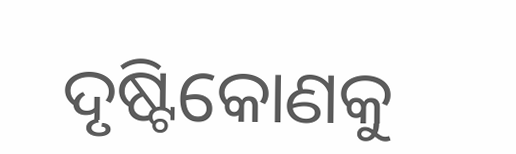ଦୃଷ୍ଟିକୋଣକୁ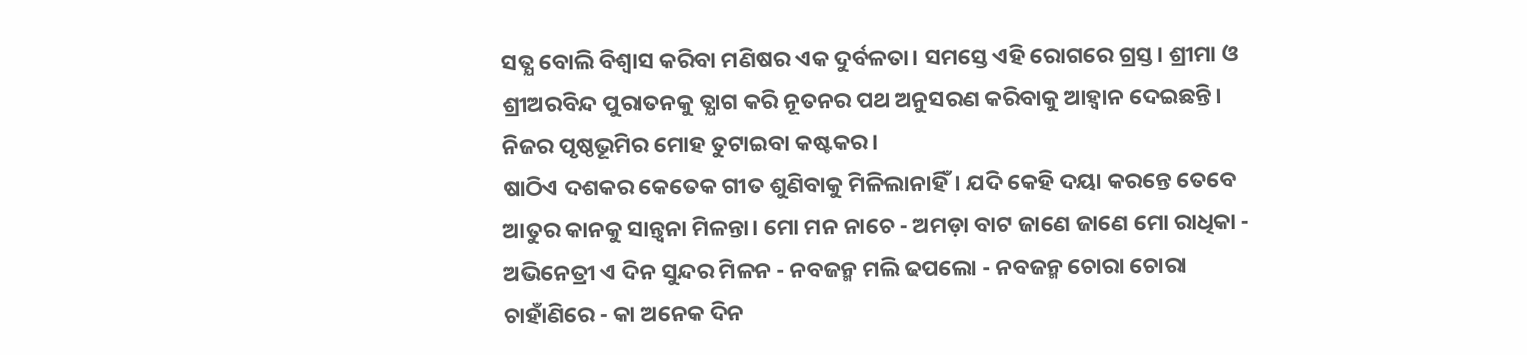ସତ୍ଯ ବୋଲି ବିଶ୍ବାସ କରିବା ମଣିଷର ଏକ ଦୁର୍ବଳତା। ସମସ୍ତେ ଏହି ରୋଗରେ ଗ୍ରସ୍ତ। ଶ୍ରୀମା ଓ ଶ୍ରୀଅରବିନ୍ଦ ପୁରାତନକୁ ତ୍ଯାଗ କରି ନୂତନର ପଥ ଅନୁସରଣ କରିବାକୁ ଆହ୍ବାନ ଦେଇଛନ୍ତି। ନିଜର ପୃଷ୍ଠଭୂମିର ମୋହ ତୁଟାଇବା କଷ୍ଟକର।
ଷାଠିଏ ଦଶକର କେତେକ ଗୀତ ଶୁଣିବାକୁ ମିଳିଲାନାହିଁ। ଯଦି କେହି ଦୟା କରନ୍ତେ ତେବେ ଆତୁର କାନକୁ ସାନ୍ତ୍ବନା ମିଳନ୍ତା। ମୋ ମନ ନାଚେ - ଅମଡ଼ା ବାଟ ଜାଣେ ଜାଣେ ମୋ ରାଧିକା - ଅଭିନେତ୍ରୀ ଏ ଦିନ ସୁନ୍ଦର ମିଳନ - ନବଜନ୍ମ ମଲି ଢପଲୋ - ନବଜନ୍ମ ଚୋରା ଚୋରା ଚାହାଁଣିରେ - କା ଅନେକ ଦିନ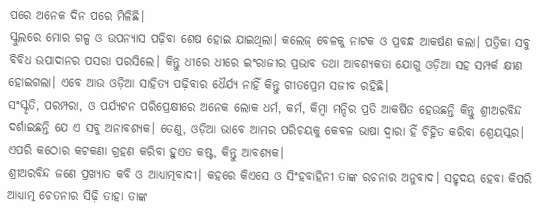ପରେ ଅନେକ ଦିନ ପରେ ମିଳିଛି।
ସ୍କୁଲରେ ମୋର ଗଳ୍ପ ଓ ଉପନ୍ୟାସ ପଢ଼ିବା ଶେଷ ହୋଇ ଯାଇଥିଲା। କଲେଜ୍ ବେଳକୁ ନାଟକ ଓ ପ୍ରବନ୍ଧ ଆକର୍ଷଣ କଲା। ପତ୍ରିକା ସବୁ ବିବିଧ ଉପାଦାନର ପସରା ପରସିଲେ। କିନ୍ତୁ ଧୀରେ ଧୀରେ ଇଂରାଜୀର ପ୍ରଭାବ ତଥା ଆବଶ୍ଯକତା ଯୋଗୁ ଓଡ଼ିଆ ସହ ସମ୍ପର୍କ କ୍ଷୀଣ ହୋଇଗଲା। ଏବେ ଆଉ ଓଡ଼ିଆ ସାହିତ୍ୟ ପଢ଼ିବାର ଧୈର୍ଯ୍ୟ ନାହିଁ କିନ୍ତୁ ଗୀତପ୍ରେମ ସଜୀବ ରହିଛି।
ସଂସ୍କୃତି, ପରମ୍ପରା, ଓ ପର୍ଯ୍ୟଟନ ପରିପ୍ରେକ୍ଷୀରେ ଅନେକ ଲୋକ ଧର୍ମ, କର୍ମ, କିମ୍ବା ମନ୍ଦିର ପ୍ରତି ଆକର୍ଷିତ ହେଉଛନ୍ତି କିନ୍ତୁ ଶ୍ରୀଅରବିନ୍ଦ ଦର୍ଶାଇଛନ୍ତି ଯେ ଏ ସବୁ ଅନାବଶ୍ଯକ। ତେଣୁ, ଓଡ଼ିଆ ଭାବେ ଆମର ପରିଚୟକୁ କେବଳ ଭାଷା ଦ୍ବାରା ହିଁ ଚିହ୍ନିତ କରିବା ଶ୍ରେୟସ୍କର। ଏପରି କଠୋର କଟକଣା ଗ୍ରହଣ କରିବା ହୁଏତ କଷ୍ଟ, କିନ୍ତୁ ଆବଶ୍ଯକ।
ଶ୍ରୀଅରବିନ୍ଦ ଜଣେ ପ୍ରଖ୍ୟାତ କବି ଓ ଆଧ୍ଯାତ୍ମବାଦୀ। କହରେ କିଏସେ ଓ ସିଂହବାହିନୀ ତାଙ୍କ ରଚନାର ଅନୁବାଦ। ସହୃଦୟ ହେବା କିପରି ଆଧ୍ଯାତ୍ମ ଚେତନାର ସିଢ଼ି ତାହା ତାଙ୍କ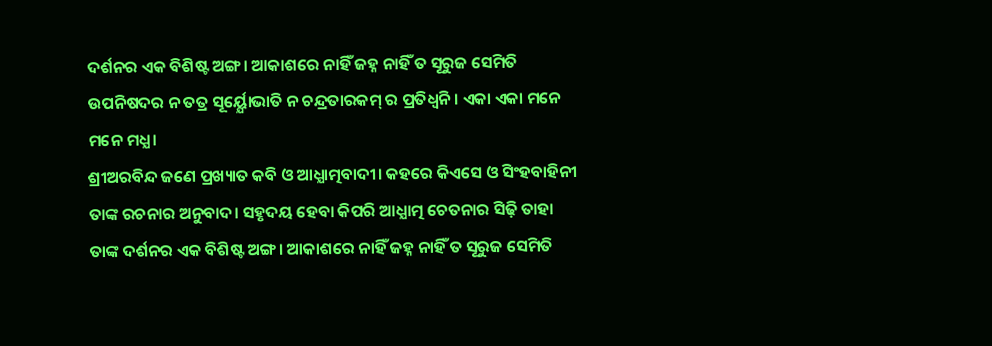ଦର୍ଶନର ଏକ ବିଶିଷ୍ଟ ଅଙ୍ଗ। ଆକାଶରେ ନାହିଁ ଜହ୍ନ ନାହିଁ ତ ସୂରୁଜ ସେମିତି ଉପନିଷଦର ନ ତତ୍ର ସୂର୍ୟ୍ଯୋଭାତି ନ ଚନ୍ଦ୍ରତାରକମ୍ ର ପ୍ରତିଧ୍ଵନି। ଏକା ଏକା ମନେ ମନେ ମଧ୍ଯ।
ଶ୍ରୀଅରବିନ୍ଦ ଜଣେ ପ୍ରଖ୍ୟାତ କବି ଓ ଆଧ୍ଯାତ୍ମବାଦୀ। କହରେ କିଏସେ ଓ ସିଂହବାହିନୀ ତାଙ୍କ ରଚନାର ଅନୁବାଦ। ସହୃଦୟ ହେବା କିପରି ଆଧ୍ଯାତ୍ମ ଚେତନାର ସିଢ଼ି ତାହା ତାଙ୍କ ଦର୍ଶନର ଏକ ବିଶିଷ୍ଟ ଅଙ୍ଗ। ଆକାଶରେ ନାହିଁ ଜହ୍ନ ନାହିଁ ତ ସୂରୁଜ ସେମିତି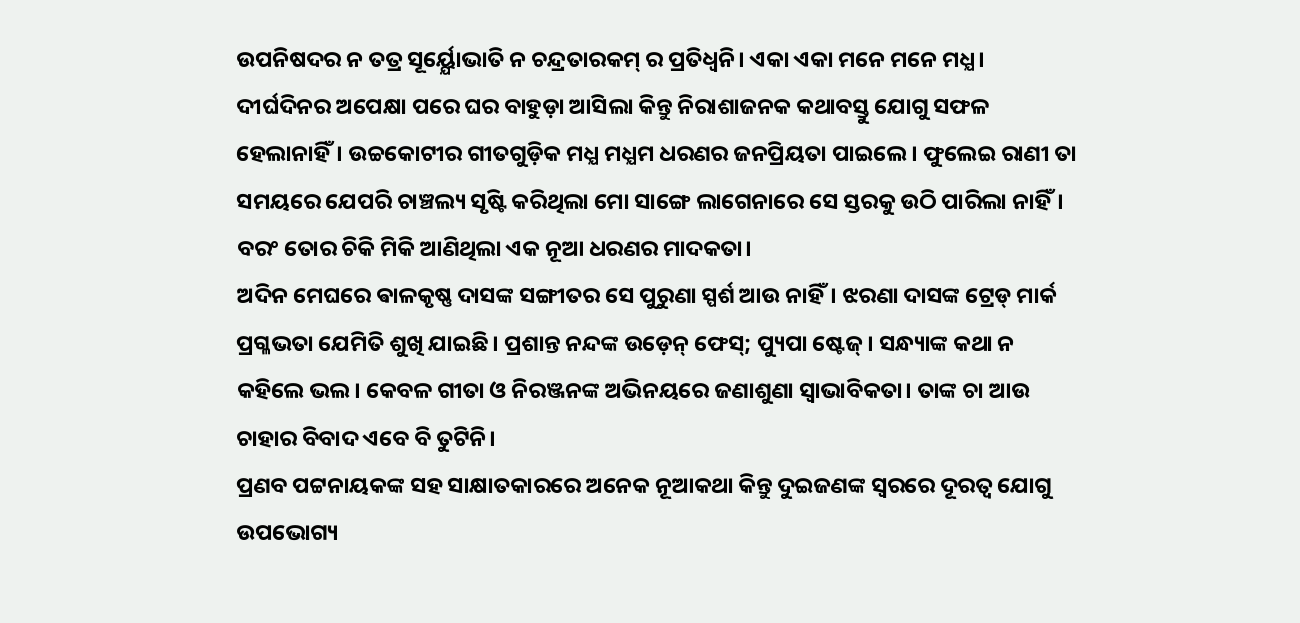ଉପନିଷଦର ନ ତତ୍ର ସୂର୍ୟ୍ଯୋଭାତି ନ ଚନ୍ଦ୍ରତାରକମ୍ ର ପ୍ରତିଧ୍ଵନି। ଏକା ଏକା ମନେ ମନେ ମଧ୍ଯ।
ଦୀର୍ଘଦିନର ଅପେକ୍ଷା ପରେ ଘର ବାହୁଡ଼ା ଆସିଲା କିନ୍ତୁ ନିରାଶାଜନକ କଥାବସ୍ତୁ ଯୋଗୁ ସଫଳ ହେଲାନାହିଁ। ଉଚ୍ଚକୋଟୀର ଗୀତଗୁଡ଼ିକ ମଧ୍ଯ ମଧ୍ଯମ ଧରଣର ଜନପ୍ରିୟତା ପାଇଲେ। ଫୁଲେଇ ରାଣୀ ତା ସମୟରେ ଯେପରି ଚାଞ୍ଚଲ୍ୟ ସୃଷ୍ଟି କରିଥିଲା ମୋ ସାଙ୍ଗେ ଲାଗେନାରେ ସେ ସ୍ତରକୁ ଉଠି ପାରିଲା ନାହିଁ। ବରଂ ତୋର ଚିକି ମିକି ଆଣିଥିଲା ଏକ ନୂଆ ଧରଣର ମାଦକତା।
ଅଦିନ ମେଘରେ ଵାଳକୃଷ୍ଣ ଦାସଙ୍କ ସଙ୍ଗୀତର ସେ ପୁରୁଣା ସ୍ପର୍ଶ ଆଉ ନାହିଁ। ଝରଣା ଦାସଙ୍କ ଟ୍ରେଡ୍ ମାର୍କ ପ୍ରଗ୍ଳଭତା ଯେମିତି ଶୁଖି ଯାଇଛି। ପ୍ରଶାନ୍ତ ନନ୍ଦଙ୍କ ଉଡ଼େନ୍ ଫେସ୍; ପ୍ୟୁପା ଷ୍ଟେଜ୍। ସନ୍ଧ୍ୟାଙ୍କ କଥା ନ କହିଲେ ଭଲ। କେବଳ ଗୀତା ଓ ନିରଞ୍ଜନଙ୍କ ଅଭିନୟରେ ଜଣାଶୁଣା ସ୍ବାଭାବିକତା। ତାଙ୍କ ଚା ଆଉ ଚାହାର ବିବାଦ ଏବେ ବି ତୁଟିନି।
ପ୍ରଣବ ପଟ୍ଟନାୟକଙ୍କ ସହ ସାକ୍ଷାତକାରରେ ଅନେକ ନୂଆକଥା କିନ୍ତୁ ଦୁଇଜଣଙ୍କ ସ୍ବରରେ ଦୂରତ୍ବ ଯୋଗୁ ଉପଭୋଗ୍ୟ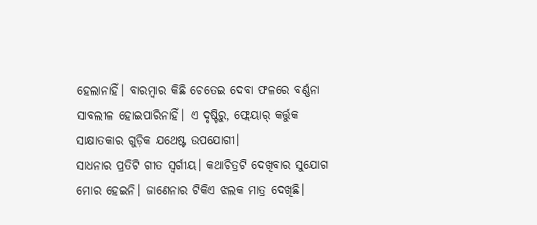ହେଲାନାହିଁ। ବାରମ୍ବାର କିଛି ଚେତେଇ ଦେବା ଫଳରେ ବର୍ଣ୍ଣନା ସାବଲୀଳ ହୋଇପାରିନାହିଁ। ଏ ଦୃଷ୍ଟିରୁ, ଫ୍ଲେୟାର୍ କର୍ତ୍ତୁକ ସାକ୍ଷାତକାର ଗୁଡ଼ିକ ଯଥେଷ୍ଟ ଉପଯୋଗୀ।
ସାଧନାର ପ୍ରତିଟି ଗୀତ ସ୍ବର୍ଗୀୟ। କଥାଚିତ୍ରଟି ଦେଖିବାର ସୁଯୋଗ ମୋର ହେଇନି। ଜାଣେନାର ଟିକିଏ ଝଲକ ମାତ୍ର ଦେଖିଛି।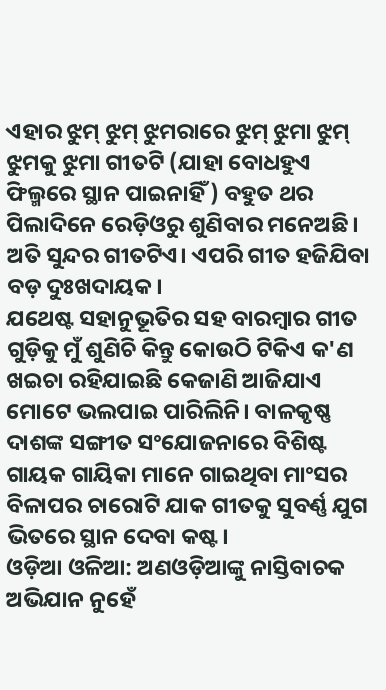ଏହାର ଝୁମ୍ ଝୁମ୍ ଝୁମରାରେ ଝୁମ୍ ଝୁମା ଝୁମ୍ ଝୁମକୁ ଝୁମା ଗୀତଟି (ଯାହା ବୋଧହୁଏ ଫିଲ୍ମରେ ସ୍ଥାନ ପାଇନାହିଁ) ବହୁତ ଥର ପିଲାଦିନେ ରେଡ଼ିଓରୁ ଶୁଣିବାର ମନେଅଛି। ଅତି ସୁନ୍ଦର ଗୀତଟିଏ। ଏପରି ଗୀତ ହଜିଯିବା ବଡ଼ ଦୁଃଖଦାୟକ।
ଯଥେଷ୍ଟ ସହାନୁଭୂତିର ସହ ବାରମ୍ବାର ଗୀତ ଗୁଡ଼ିକୁ ମୁଁ ଶୁଣିଚି କିନ୍ତୁ କୋଉଠି ଟିକିଏ କ'ଣ ଖଇଚା ରହିଯାଇଛି କେଜାଣି ଆଜିଯାଏ ମୋଟେ ଭଲପାଇ ପାରିଲିନି। ବାଳକୃଷ୍ଣ ଦାଶଙ୍କ ସଙ୍ଗୀତ ସଂଯୋଜନାରେ ବିଶିଷ୍ଟ ଗାୟକ ଗାୟିକା ମାନେ ଗାଇଥିବା ମାଂସର ବିଳାପର ଚାରୋଟି ଯାକ ଗୀତକୁ ସୁବର୍ଣ୍ଣ ଯୁଗ ଭିତରେ ସ୍ଥାନ ଦେବା କଷ୍ଟ।
ଓଡ଼ିଆ ଓଳିଆ: ଅଣଓଡ଼ିଆଙ୍କୁ ନାସ୍ତିବାଚକ ଅଭିଯାନ ନୁହେଁ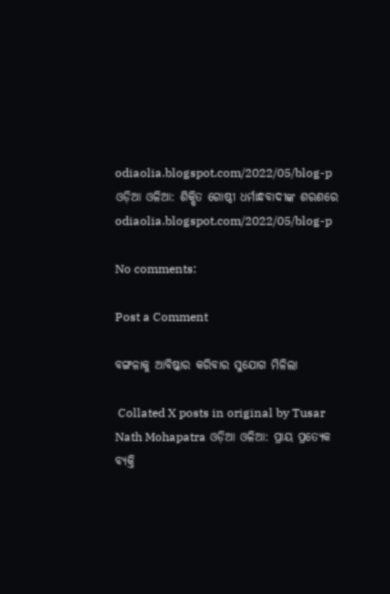odiaolia.blogspot.com/2022/05/blog-p
ଓଡ଼ିଆ ଓଳିଆ: ଶିକ୍ଷିତ ଗୋଷ୍ଠୀ ଧର୍ମାନ୍ଧବାଦୀଙ୍କ ଶରଣରେ odiaolia.blogspot.com/2022/05/blog-p

No comments:

Post a Comment

ବଙ୍ଗଳାକୁ ଆବିଷ୍କାର କରିବାର ସୁଯୋଗ ମିଳିଲା

 Collated X posts in original by Tusar Nath Mohapatra ଓଡ଼ିଆ ଓଳିଆ: ପ୍ରାୟ ପ୍ରତ୍ୟେକ ବ୍ୟକ୍ତି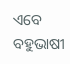ଏବେ ବହୁଭାଷୀ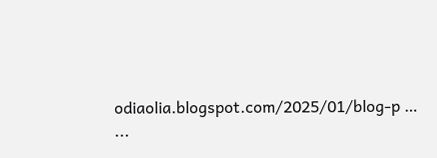odiaolia.blogspot.com/2025/01/blog-p … ...